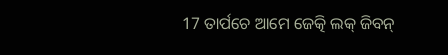17 ତାର୍ପଚେ ଆମେ ଜେତ୍କି ଲକ୍ ଜିବନ୍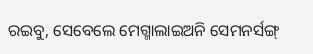ରଇବୁ, ସେବେଲେ ମେଗ୍ମାଲାଇଅନି ସେମନର୍ସଙ୍ଗ୍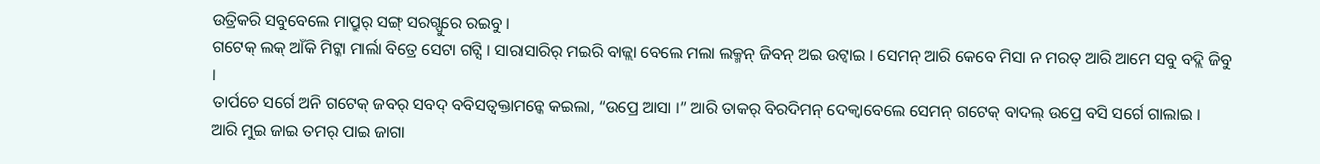ଉତ୍ରିକରି ସବୁବେଲେ ମାପ୍ରୁର୍ ସଙ୍ଗ୍ ସରଗ୍ପୁରେ ରଇବୁ ।
ଗଟେକ୍ ଲକ୍ ଆଁକି ମିଟ୍କା ମାର୍ଲା ବିତ୍ରେ ସେଟା ଗଟ୍ସି । ସାରାସାରିର୍ ମଇରି ବାଜ୍ଲା ବେଲେ ମଲା ଲକ୍ମନ୍ ଜିବନ୍ ଅଇ ଉଟ୍ବାଇ । ସେମନ୍ ଆରି କେବେ ମିସା ନ ମରତ୍ ଆରି ଆମେ ସବୁ ବଦ୍ଲି ଜିବୁ ।
ତାର୍ପଚେ ସର୍ଗେ ଅନି ଗଟେକ୍ ଜବର୍ ସବଦ୍ ବବିସତ୍ବକ୍ତାମନ୍କେ କଇଲା, “ଉପ୍ରେ ଆସା ।” ଆରି ତାକର୍ ବିରଦିମନ୍ ଦେକ୍ବାବେଲେ ସେମନ୍ ଗଟେକ୍ ବାଦଲ୍ ଉପ୍ରେ ବସି ସର୍ଗେ ଗାଲାଇ ।
ଆରି ମୁଇ ଜାଇ ତମର୍ ପାଇ ଜାଗା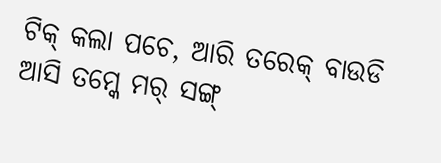ଟିକ୍ କଲା ପଚେ, ଆରି ତରେକ୍ ବାଉଡି ଆସି ତମ୍କେ ମର୍ ସଙ୍ଗ୍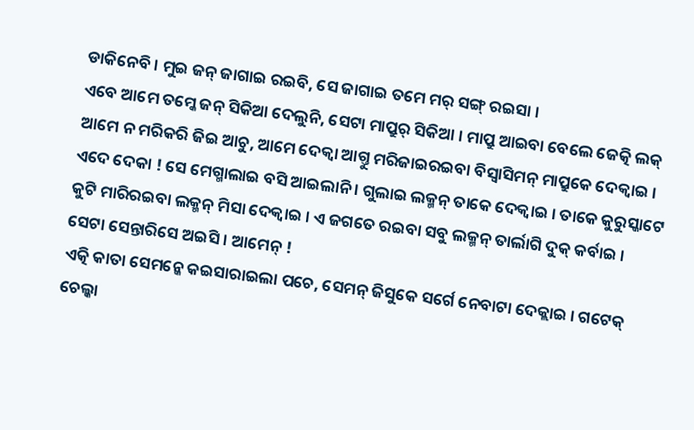ଡାକିନେବି । ମୁଇ ଜନ୍ ଜାଗାଇ ରଇବି, ସେ ଜାଗାଇ ତମେ ମର୍ ସଙ୍ଗ୍ ରଇସା ।
ଏବେ ଆମେ ତମ୍କେ ଜନ୍ ସିକିଆ ଦେଲୁନି, ସେଟା ମାପ୍ରୁର୍ ସିକିଆ । ମାପ୍ରୁ ଆଇବା ବେଲେ ଜେତ୍କି ଲକ୍ ଆମେ ନ ମରିକରି ଜିଇ ଆଚୁ, ଆମେ ଦେକ୍ବା ଆଗ୍ତୁ ମରିଜାଇରଇବା ବିସ୍ବାସିମନ୍ ମାପ୍ରୁକେ ଦେକ୍ବାଇ ।
ଏଦେ ଦେକା ! ସେ ମେଗ୍ମାଲାଇ ବସି ଆଇଲାନି । ଗୁଲାଇ ଲକ୍ମନ୍ ତାକେ ଦେକ୍ବାଇ । ତାକେ କୁରୁସ୍କାଟେ କୁଟି ମାରିରଇବା ଲକ୍ମନ୍ ମିସା ଦେକ୍ବାଇ । ଏ ଜଗତେ ରଇବା ସବୁ ଲକ୍ମନ୍ ତାର୍ଲାଗି ଦୁକ୍ କର୍ବାଇ । ସେଟା ସେନ୍ତାରିସେ ଅଇସି । ଆମେନ୍ !
ଏତ୍କି କାତା ସେମନ୍କେ କଇସାରାଇଲା ପଚେ, ସେମନ୍ ଜିସୁକେ ସର୍ଗେ ନେବାଟା ଦେକ୍ଲାଇ । ଗଟେକ୍ ଚେଲ୍କା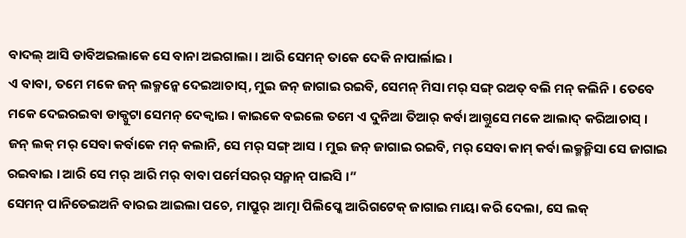ବାଦଲ୍ ଆସି ଡାବିଅଇଲାକେ ସେ ବାନା ଅଇଗାଲା । ଆରି ସେମନ୍ ତାକେ ଦେକି ନାପାର୍ଲାଇ ।
ଏ ବାବା, ତମେ ମକେ ଜନ୍ ଲକ୍ମନ୍କେ ଦେଇଆଚାସ୍, ମୁଇ ଜନ୍ ଜାଗାଇ ରଇବି, ସେମନ୍ ମିସା ମର୍ ସଙ୍ଗ୍ ରଅତ୍ ବଲି ମନ୍ କଲିନି । ତେବେ ମକେ ଦେଇରଇବା ଡାକ୍ପୁଟା ସେମନ୍ ଦେକ୍ବାଇ । କାଇକେ ବଇଲେ ତମେ ଏ ଦୁନିଆ ତିଆର୍ କର୍ବା ଆଗ୍ତୁସେ ମକେ ଆଲାଦ୍ କରିଆଚାସ୍ ।
ଜନ୍ ଲକ୍ ମର୍ ସେବା କର୍ବାକେ ମନ୍ କଲାନି, ସେ ମର୍ ସଙ୍ଗ୍ ଆସ । ମୁଇ ଜନ୍ ଜାଗାଇ ରଇବି, ମର୍ ସେବା କାମ୍ କର୍ବା ଲକ୍ମନ୍ମିସା ସେ ଜାଗାଇ ରଇବାଇ । ଆରି ସେ ମର୍ ଆରି ମର୍ ବାବା ପର୍ମେସରର୍ ସନ୍ମାନ୍ ପାଇସି ।”
ସେମନ୍ ପାନିତେଇଅନି ବାରଇ ଆଇଲା ପଚେ, ମାପ୍ରୁର୍ ଆତ୍ମା ପିଲିପ୍କେ ଆରିଗଟେକ୍ ଜାଗାଇ ମାୟା କରି ଦେଲା, ସେ ଲକ୍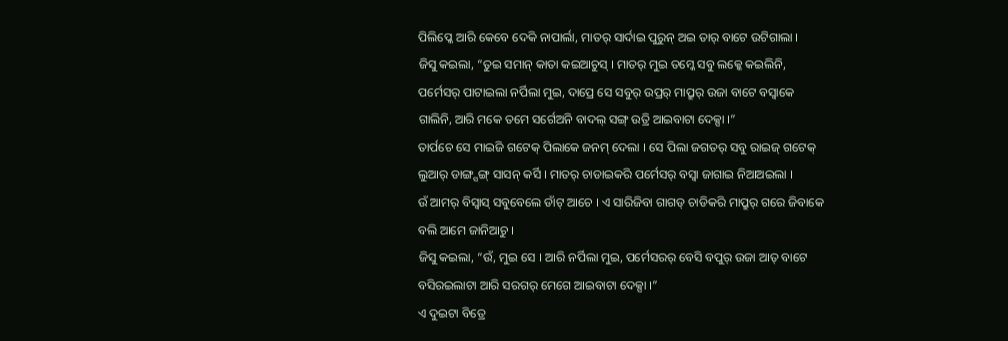ପିଲିପ୍କେ ଆରି କେବେ ଦେକି ନାପାର୍ଲା, ମାତର୍ ସାର୍ଦାଇ ପୁରୁନ୍ ଅଇ ତାର୍ ବାଟେ ଉଟିଗାଲା ।
ଜିସୁ କଇଲା, “ତୁଇ ସମାନ୍ କାତା କଇଆଚୁସ୍ । ମାତର୍ ମୁଇ ତମ୍କେ ସବୁ ଲକ୍କେ କଇଲିନି, ପର୍ମେସର୍ ପାଟାଇଲା ନର୍ପିଲା ମୁଇ, ଦାପ୍ରେ ସେ ସବୁର୍ ଉପ୍ରର୍ ମାପ୍ରୁର୍ ଉଜା ବାଟେ ବସ୍ବାକେ ଗାଲିନି, ଆରି ମକେ ତମେ ସର୍ଗେଅନି ବାଦଲ୍ ସଙ୍ଗ୍ ଉତ୍ରି ଆଇବାଟା ଦେକ୍ସା ।”
ତାର୍ପଚେ ସେ ମାଇଜି ଗଟେକ୍ ପିଲାକେ ଜନମ୍ ଦେଲା । ସେ ପିଲା ଜଗତର୍ ସବୁ ରାଇଜ୍ ଗଟେକ୍ ଲୁଆର୍ ଡାଙ୍ଗ୍ସଙ୍ଗ୍ ସାସନ୍ କର୍ସି । ମାତର୍ ଚାଡାଇକରି ପର୍ମେସର୍ ବସ୍ବା ଜାଗାଇ ନିଆଅଇଲା ।
ଉଁ ଆମର୍ ବିସ୍ବାସ୍ ସବୁବେଲେ ଡାଁଟ୍ ଆଚେ । ଏ ସାରିଜିବା ଗାଗଡ୍ ଚାଡିକରି ମାପ୍ରୁର୍ ଗରେ ଜିବାକେ ବଲି ଆମେ ଜାନିଆଚୁ ।
ଜିସୁ କଇଲା, “ଉଁ, ମୁଇ ସେ । ଆରି ନର୍ପିଲା ମୁଇ, ପର୍ମେସରର୍ ବେସି ବପୁର୍ ଉଜା ଆତ୍ ବାଟେ ବସିରଇଲାଟା ଆରି ସରଗର୍ ମେଗେ ଆଇବାଟା ଦେକ୍ସା ।”
ଏ ଦୁଇଟା ବିତ୍ରେ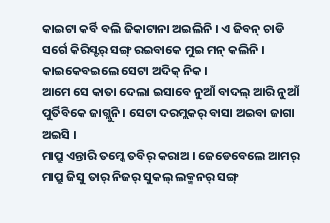କାଇଟା କର୍ବି ବଲି ଜିକାଟାନା ଅଇଲିନି । ଏ ଜିବନ୍ ଚାଡି ସର୍ଗେ କିରିସ୍ଟର୍ ସଙ୍ଗ୍ ରଇବାକେ ମୁଇ ମନ୍ କଲିନି । କାଇକେବଇଲେ ସେଟା ଅଦିକ୍ ନିକ ।
ଆମେ ସେ କାତା ଦେଲା ଇସାବେ ନୁଆଁ ବାଦଲ୍ ଆରି ନୁଆଁ ପୁର୍ତିବିକେ ଜାଗ୍ଲୁନି । ସେଟା ଦରମ୍ଲକର୍ ବାସା ଅଇବା ଜାଗା ଅଇସି ।
ମାପ୍ରୁ ଏନ୍ତାରି ତମ୍କେ ତବିର୍ କରାଅ । ଜେଡେବେଲେ ଆମର୍ ମାପ୍ରୁ ଜିସୁ ତାର୍ ନିଜର୍ ସୁକଲ୍ ଲକ୍ମନର୍ ସଙ୍ଗ୍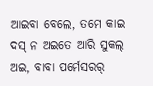ଆଇବା ବେଲେ, ତମେ କାଇ ଦସ୍ ନ ଅଇତେ ଆରି ସୁକଲ୍ ଅଇ, ବାବା ପର୍ମେସରର୍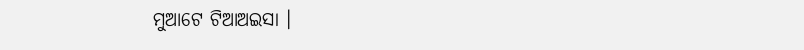ମୁଆଟେ ଟିଆଅଇସା ।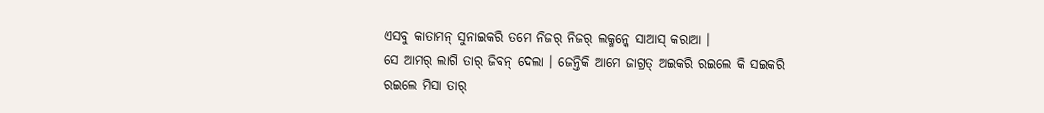ଏସବୁ କାତାମନ୍ ସୁନାଇକରି ତମେ ନିଜର୍ ନିଜର୍ ଲକ୍ମନ୍କେ ସାଆସ୍ କରାଆ ।
ସେ ଆମର୍ ଲାଗି ତାର୍ ଜିବନ୍ ଦେଲା । ଜେନ୍ତିକି ଆମେ ଜାଗ୍ରତ୍ ଅଇକରି ରଇଲେ କି ସଇକରି ରଇଲେ ମିସା ତାର୍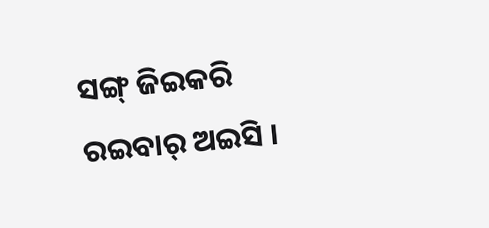ସଙ୍ଗ୍ ଜିଇକରି ରଇବାର୍ ଅଇସି ।